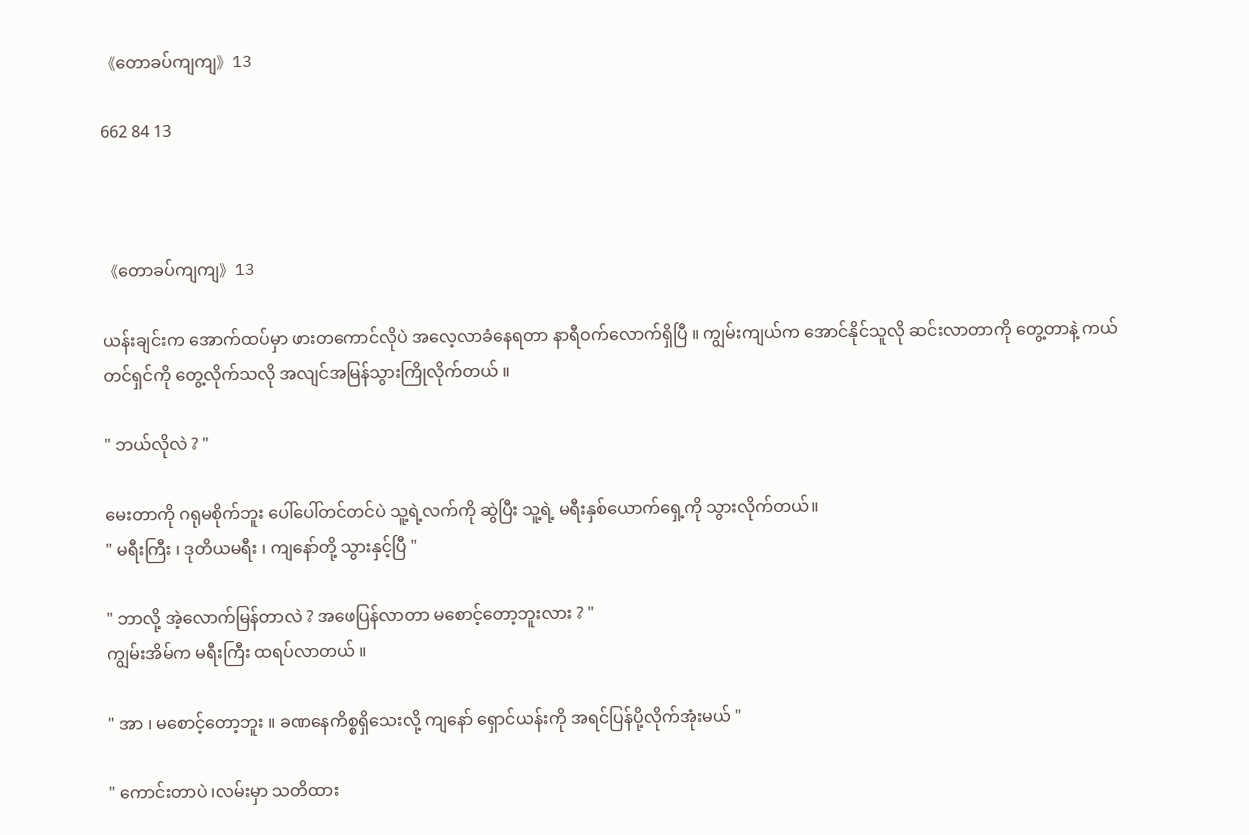《တောခပ်ကျကျ》13

662 84 13



《တောခပ်ကျကျ》13

ယန်းချင်းက အောက်ထပ်မှာ ဖားတကောင်လိုပဲ အလေ့လာခံနေရတာ နာရီဝက်လောက်ရှိပြီ ။ ကျွမ်းကျယ်က အောင်နိုင်သူလို ဆင်းလာတာကို တွေ့တာနဲ့ ကယ်တင်ရှင်ကို ‌တွေ့လိုက်သလို အလျင်အမြန်သွားကြိုလိုက်တယ် ။

" ဘယ်လိုလဲ ? "

မေးတာကို ဂရုမစိုက်ဘူး ပေါ်ပေါ်တင်တင်ပဲ သူ့ရဲ့လက်ကို ဆွဲပြီး သူ့ရဲ့ မရီးနှစ်ယောက်ရှေ့ကို သွားလိုက်တယ်။
" မရီးကြီး ၊ ဒုတိယမရီး ၊ ကျနော်တို့ သွားနှင့်ပြီ "

" ဘာလို့ အဲ့လောက်မြန်တာလဲ ? အဖေပြန်လာတာ မစောင့်တော့ဘူးလား ? "
ကျွမ်းအိမ်က မရီးကြီး ထရပ်လာတယ် ။

" အာ ၊ မစောင့်တော့ဘူး ။ ခဏနေကိစ္စရှိသေးလို့ ကျနော် ရှောင်ယန်းကို အရင်ပြန်ပို့လိုက်အုံးမယ် "

" ကောင်းတာပဲ ၊လမ်းမှာ သတိထား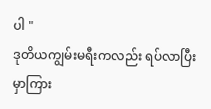ပါ "
ဒုတိယကျွမ်းမရီးကလည်း ရပ်လာပြီး မှာကြား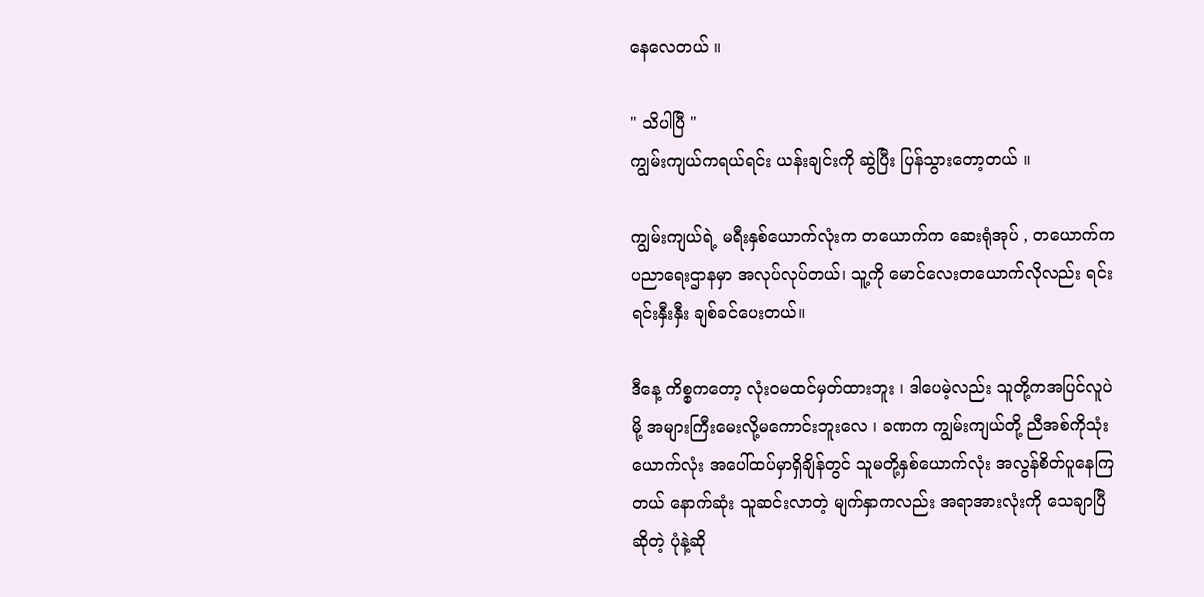နေလေတယ် ။

" သိပါပြီ "
ကျွမ်းကျယ်ကရယ်ရင်း ယန်းချင်းကို ဆွဲပြီး ပြန်သွားတော့တယ် ။

ကျွမ်းကျယ်ရဲ့ မရီးနှစ်ယောက်လုံးက တယောက်က ဆေးရုံအုပ် , တယောက်က ပညာရေးဌာနမှာ အလုပ်လုပ်တယ်၊ သူ့ကို မောင်လေးတယောက်လိုလည်း ရင်းရင်းနှီးနှီး ချစ်ခင်ပေးတယ်။

ဒီနေ့ ကိစ္စကတော့ လုံးဝမထင်မှတ်ထားဘူး ၊ ဒါပေမဲ့လည်း သူတို့ကအပြင်လူပဲမို့ အများကြီးမေးလို့မကောင်းဘူးလေ ၊ ခဏက ကျွမ်းကျယ်တို့ ညီအစ်ကိုသုံးယောက်လုံး အပေါ်ထပ်မှာရှိချိန်တွင် သူမတို့နှစ်ယောက်လုံး အလွန်စိတ်ပူနေကြတယ် နောက်ဆုံး သူဆင်းလာတဲ့ မျက်နှာကလည်း အရာအားလုံးကို သေချာပြီဆိုတဲ့ ပုံနဲ့ဆို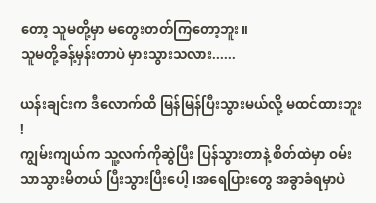တော့ သူမတို့မှာ မတွေးတတ်ကြတော့ဘူး။
သူမတို့ခန့်မှန်းတာပဲ မှားသွားသလား......

ယန်းချင်းက ဒီလောက်ထိ မြန်မြန်ပြီးသွားမယ်လို့ မထင်ထားဘူး !
ကျွမ်းကျယ်က သူ့လက်ကိုဆွဲပြီး ပြန်သွားတာနဲ့ စိတ်ထဲမှာ ဝမ်းသာသွားမိတယ် ပြီးသွားပြီးပေါ့ ၊အရေပြားတွေ အခွာခံရမှာပဲ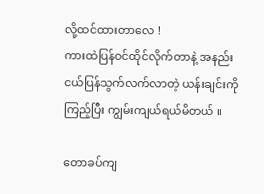လို့ထင်ထားတာလေ !
ကားထဲပြန်ဝင်ထိုင်လိုက်တာနဲ့ အနည်းငယ်ပြန်သွက်လက်လာတဲ့ ယန်းချင်းကို ကြည့်ပြီး ကျွမ်းကျယ်ရယ်မိတယ် ။

တောခပ်ကျ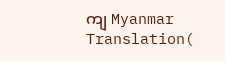ကျ Myanmar Translation(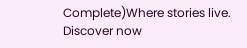Complete)Where stories live. Discover now